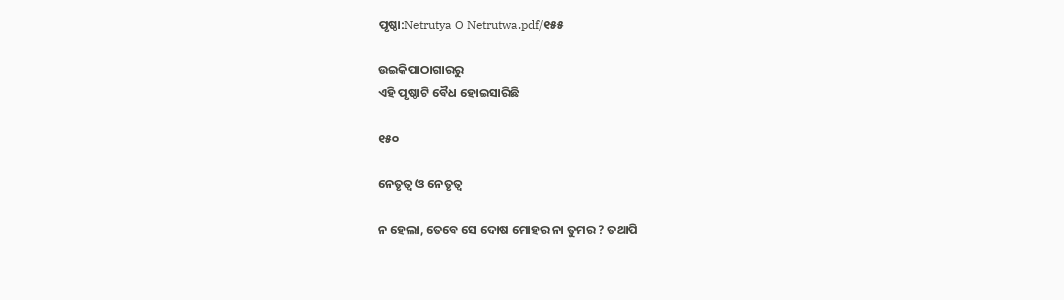ପୃଷ୍ଠା:Netrutya O Netrutwa.pdf/୧୫୫

ଉଇକିପାଠାଗାର‌ରୁ
ଏହି ପୃଷ୍ଠାଟି ବୈଧ ହୋଇସାରିଛି

୧୫୦

ନେତୃତ୍ୱ ଓ ନେତୃତ୍ୱ

ନ ହେଲା, ତେବେ ସେ ଦୋଷ ମୋହର ନା ତୁମର ? ତଥାପି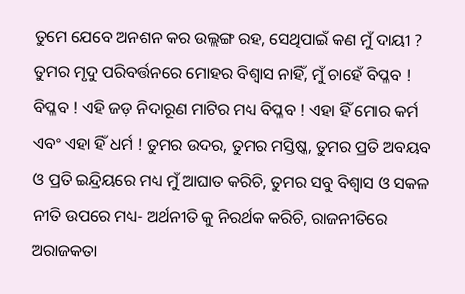ତୁମେ ଯେବେ ଅନଶନ କର ଉଲ୍ଲଙ୍ଗ ରହ, ସେଥିପାଇଁ କଣ ମୁଁ ଦାୟୀ ? ତୁମର ମୃଦୁ ପରିବର୍ତ୍ତନରେ ମୋହର ବିଶ୍ୱାସ ନାହିଁ, ମୁଁ ଚାହେଁ ବିପ୍ଳବ ! ବିପ୍ଳବ ! ଏହି ଜଡ଼ ନିଦାରୂଣ ମାଟିର ମଧ୍ୟ ବିପ୍ଳବ ! ଏହା ହିଁ ମୋର କର୍ମ ଏବଂ ଏହା ହିଁ ଧର୍ମ ! ତୁମର ଉଦର, ତୁମର ମସ୍ତିଷ୍କ, ତୁମର ପ୍ରତି ଅବୟବ ଓ ପ୍ରତି ଇନ୍ଦ୍ରିୟରେ ମଧ୍ୟ ମୁଁ ଆଘାତ କରିଚି, ତୁମର ସବୁ ବିଶ୍ୱାସ ଓ ସକଳ ନୀତି ଉପରେ ମଧ୍ୟ- ଅର୍ଥନୀତି କୁ ନିରର୍ଥକ କରିଚି, ରାଜନୀତିରେ ଅରାଜକତା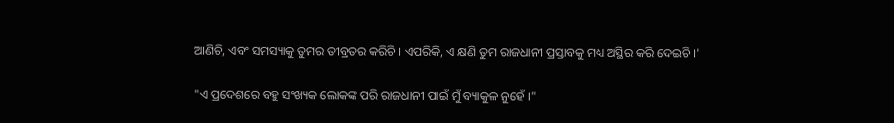ଆଣିଚି, ଏବଂ ସମସ୍ୟାକୁ ତୁମର ତୀବ୍ରତର କରିଚି । ଏପରିକି, ଏ କ୍ଷଣି ତୁମ ରାଜଧାନୀ ପ୍ରସ୍ତାବକୁ ମଧ୍ୟ ଅସ୍ଥିର କରି ଦେଇଚି ।'

"ଏ ପ୍ରଦେଶରେ ବହୁ ସଂଖ୍ୟକ ଲୋକଙ୍କ ପରି ରାଜଧାନୀ ପାଇଁ ମୁଁ ବ୍ୟାକୁଳ ନୁହେଁ ।"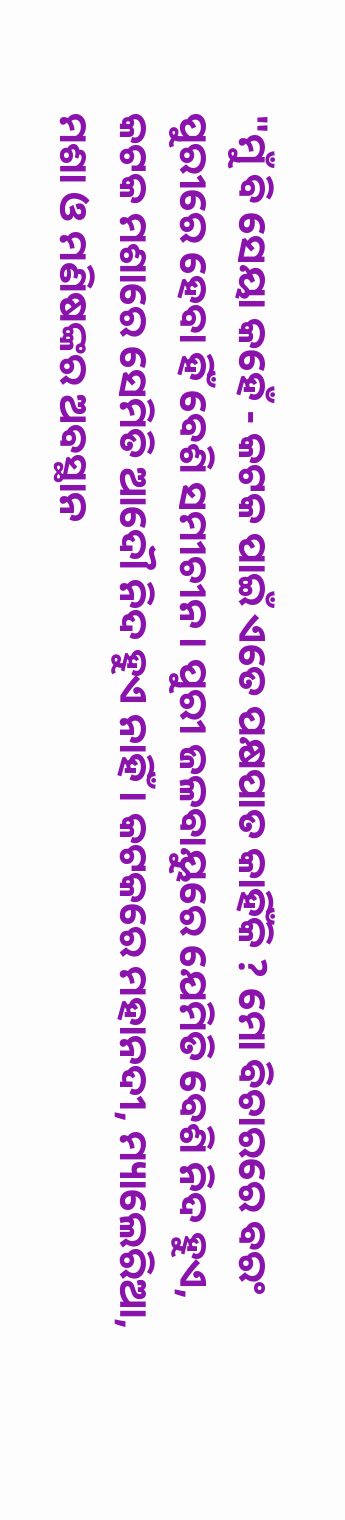"ମୁଁ ବି ସେୟା କହେଁ - କଟକ ପାଇଁ ଏତେ ପକ୍ଷପାତ କାହିଁକି ? ମୋ ବିଚାରରେ ବରଂ ପୁରୀରେ ହେବା ହିଁ ବେଶି ସମୀଚୀନ । ପୁରୀ ଜଳବାୟୁରେ ଯେମିତି ବେଶି ନିଦ ହୁଏ, କଟକ ମଶାରେ ସେମିତି ଆଦୌ ନିଦ ହୁଏ ନାହିଁ । କଟକରେ ମହାନଦୀ, ମ୍ୟାଲେରିଆ, ମଶା ଓ ମଣିଷଙ୍କର ଅବସ୍ଥାନ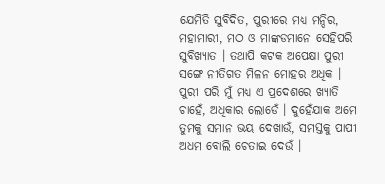ଯେମିତି ସୁବିଦିତ, ପୁରୀରେ ମଧ୍ୟ ମନ୍ଦିର, ମହାମାରୀ, ମଠ ଓ ମାଙ୍କଡମାନେ ସେହିପରି ସୁବିଖ୍ୟାତ । ତଥାପି କଟକ ଅପେକ୍ଷା ପୁରୀ ସଙ୍ଗେ ନୀତିଗତ ମିଳନ ମୋହର ଅଧିକ । ପୁରୀ ପରି ମୁଁ ମଧ୍ୟ ଏ ପ୍ରଦେଶରେ ଖ୍ୟାତି ଚାହେଁ, ଅଧିକାର ଲୋଡେଁ । ଦୁହେଁଯାକ ଅମେ ତୁମକୁ ସମାନ ଭୟ ଦେଖାଉଁ, ସମସ୍ତକୁ ପାପୀ ଅଧମ ବୋଲି ଚେତାଇ ଦେଉଁ ।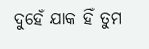ଦୁହେଁ ଯାକ ହିଁ ତୁମ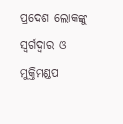ପ୍ରଦେଶ ଲୋକଙ୍କୁ ସ୍ୱର୍ଗଦ୍ୱାର ଓ ମୁକ୍ତିମଣ୍ଡପ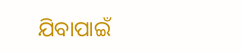ଯିବାପାଇଁ